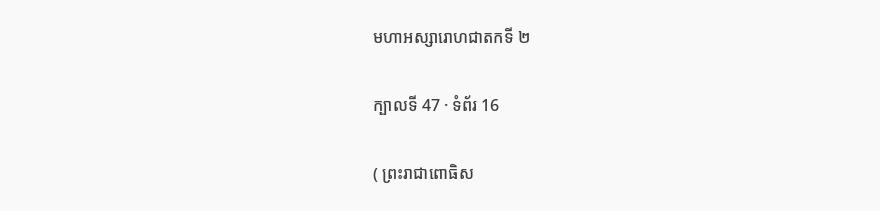មហាអស្សារោហជាតកទី ២

ក្បាលទី 47 · ទំព័រ 16

( ព្រះរាជាពោធិស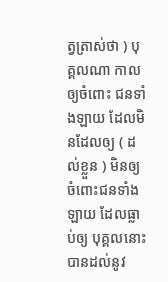ត្វត្រាស់ថា ) បុគ្គលណា កាលឲ្យចំពោះ ជនទាំងឡាយ ដែលមិនដែលឲ្យ ( ដល់ខ្លួន ) មិនឲ្យចំពោះជនទាំងឡាយ ដែលធ្លាប់ឲ្យ បុគ្គលនោះបានដល់នូវ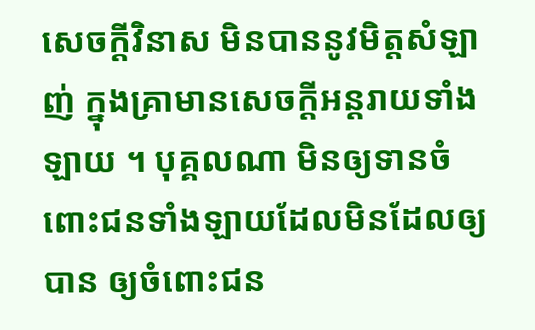សេចក្តីវិនាស មិនបាននូវមិត្តសំឡាញ់ ក្នុងគ្រាមានសេចក្តីអន្តរាយទាំងឡាយ ។ បុគ្គលណា មិនឲ្យទានចំពោះជនទាំងឡាយដែលមិនដែលឲ្យបាន ឲ្យចំពោះជន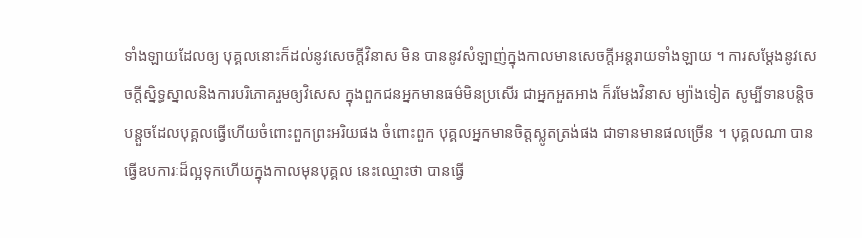ទាំងឡាយដែលឲ្យ បុគ្គលនោះក៏ដល់នូវសេចក្តីវិនាស មិន បាននូវសំឡាញ់ក្នុងកាលមានសេចក្តីអន្តរាយទាំងឡាយ ។ ការសម្តែងនូវសេចក្តីស្និទ្ធស្នាលនិងការបរិភោគរួមឲ្យវិសេស ក្នុងពួកជនអ្នកមានធម៌មិនប្រសើរ ជាអ្នកអួតអាង ក៏រមែងវិនាស ម្យ៉ាងទៀត សូម្បីទានបន្តិចបន្តួចដែលបុគ្គលធ្វើហើយចំពោះពួកព្រះអរិយផង ចំពោះពួក បុគ្គលអ្នកមានចិត្តស្លូតត្រង់ផង ជាទានមានផលច្រើន ។ បុគ្គលណា បានធ្វើឧបការៈដ៏ល្អទុកហើយក្នុងកាលមុនបុគ្គល នេះឈ្មោះថា បានធ្វើ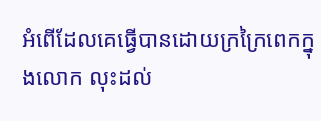អំពើដែលគេធ្វើបានដោយក្រក្រៃពេកក្នុងលោក លុះដល់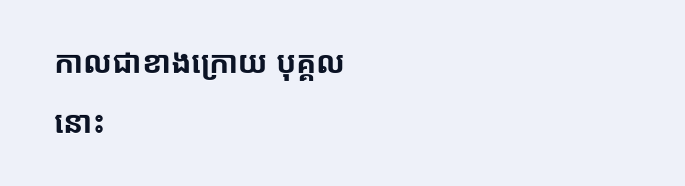កាលជាខាងក្រោយ បុគ្គលនោះ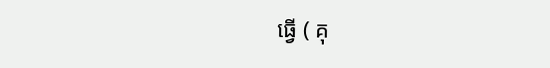ធ្វើ ( គុ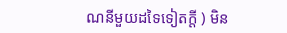ណនីមួយដទៃទៀតក្តី ) មិន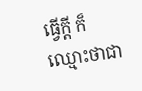ធ្វើក្តី ក៏ឈ្មោះថាជា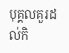បុគ្គលគួរដល់កិ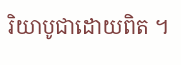រិយាបូជាដោយពិត ។